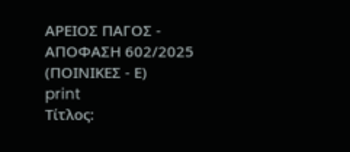ΑΡΕΙΟΣ ΠΑΓΟΣ - ΑΠΟΦΑΣΗ 602/2025 (ΠΟΙΝΙΚΕΣ - Ε)
print
Τίτλος: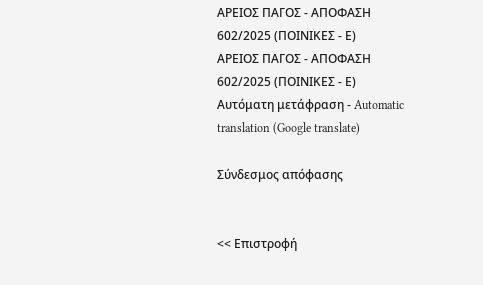ΑΡΕΙΟΣ ΠΑΓΟΣ - ΑΠΟΦΑΣΗ 602/2025 (ΠΟΙΝΙΚΕΣ - Ε)
ΑΡΕΙΟΣ ΠΑΓΟΣ - ΑΠΟΦΑΣΗ 602/2025 (ΠΟΙΝΙΚΕΣ - Ε)
Αυτόματη μετάφραση - Automatic translation (Google translate)

Σύνδεσμος απόφασης


<< Επιστροφή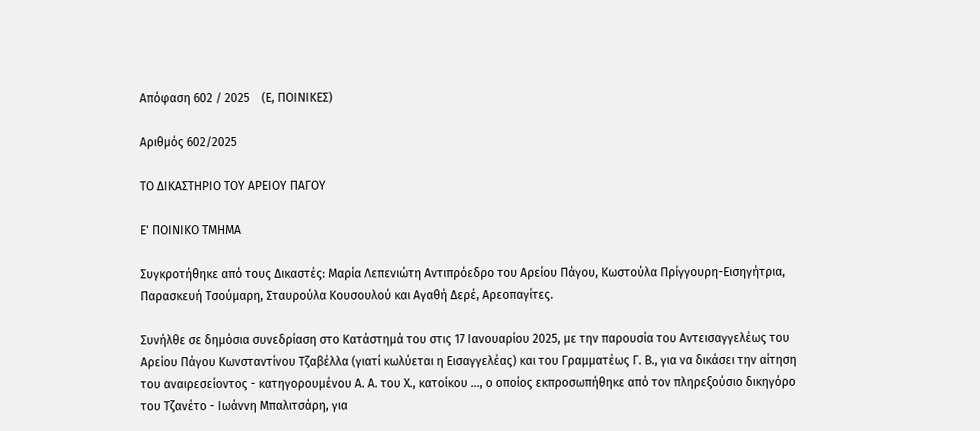Απόφαση 602 / 2025    (Ε, ΠΟΙΝΙΚΕΣ)

Αριθμός 602/2025

ΤΟ ΔΙΚΑΣΤΗΡΙΟ ΤΟΥ ΑΡΕΙΟΥ ΠΑΓΟΥ

Ε' ΠΟΙΝΙΚΟ ΤΜΗΜΑ

Συγκροτήθηκε από τους Δικαστές: Μαρία Λεπενιώτη Αντιπρόεδρο του Αρείου Πάγου, Κωστούλα Πρίγγουρη-Εισηγήτρια, Παρασκευή Τσούμαρη, Σταυρούλα Κουσουλού και Αγαθή Δερέ, Αρεοπαγίτες.

Συνήλθε σε δημόσια συνεδρίαση στο Κατάστημά του στις 17 Ιανουαρίου 2025, με την παρουσία του Αντεισαγγελέως του Αρείου Πάγου Κωνσταντίνου Τζαβέλλα (γιατί κωλύεται η Εισαγγελέας) και του Γραμματέως Γ. Β., για να δικάσει την αίτηση του αναιρεσείοντος - κατηγορουμένου Α. Α. του Χ., κατοίκου ..., ο οποίος εκπροσωπήθηκε από τον πληρεξούσιο δικηγόρο του Τζανέτο - Ιωάννη Μπαλιτσάρη, για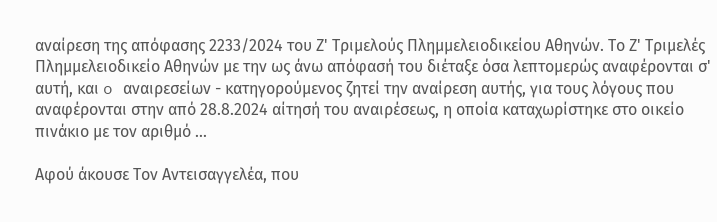αναίρεση της απόφασης 2233/2024 του Ζ' Τριμελούς Πλημμελειοδικείου Αθηνών. Το Ζ' Τριμελές Πλημμελειοδικείο Αθηνών με την ως άνω απόφασή του διέταξε όσα λεπτομερώς αναφέρονται σ' αυτή, και o αναιρεσείων - κατηγορούμενος ζητεί την αναίρεση αυτής, για τους λόγους που αναφέρονται στην από 28.8.2024 αίτησή του αναιρέσεως, η οποία καταχωρίστηκε στο οικείο πινάκιο με τον αριθμό ...

Αφού άκουσε Τον Αντεισαγγελέα, που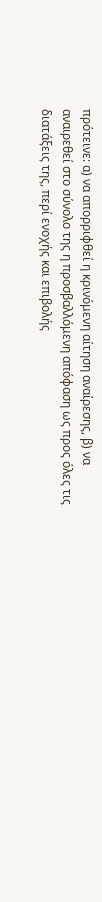πρότεινε: α) να απορριφθεί η κρινόμενη αίτηση αναίρεσης, β) να αναιρεθεί στο σύνολο της η προσβαλλόμενη απόφαση ως προς όλες τις διατάξεις της, περί ενοχής και επιβολής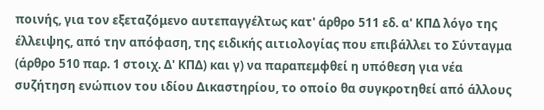ποινής, για τον εξεταζόμενο αυτεπαγγέλτως κατ' άρθρο 511 εδ. α' ΚΠΔ λόγο της έλλειψης, από την απόφαση, της ειδικής αιτιολογίας που επιβάλλει το Σύνταγμα (άρθρο 510 παρ. 1 στοιχ. Δ' ΚΠΔ) και γ) να παραπεμφθεί η υπόθεση για νέα συζήτηση ενώπιον του ιδίου Δικαστηρίου, το οποίο θα συγκροτηθεί από άλλους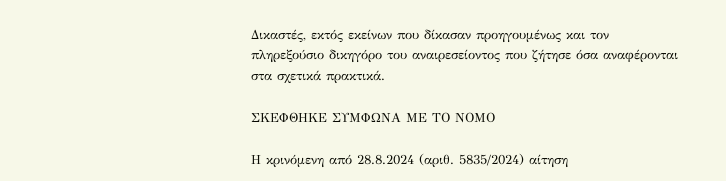Δικαστές, εκτός εκείνων που δίκασαν προηγουμένως και τον πληρεξούσιο δικηγόρο του αναιρεσείοντος που ζήτησε όσα αναφέρονται στα σχετικά πρακτικά.

ΣΚΕΦΘΗΚΕ ΣΥΜΦΩΝΑ ΜΕ ΤΟ ΝΟΜΟ

Η κρινόμενη από 28.8.2024 (αριθ. 5835/2024) αίτηση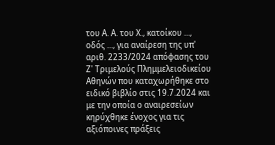του Α. Α. του Χ., κατοίκου ..., οδός ..., για αναίρεση της υπ' αριθ. 2233/2024 απόφασης του Ζ' Τριμελούς Πλημμελειοδικείου Αθηνών που καταχωρήθηκε στο ειδικό βιβλίο στις 19.7.2024 και με την οποία ο αναιρεσείων κηρύχθηκε ένοχος για τις αξιόποινες πράξεις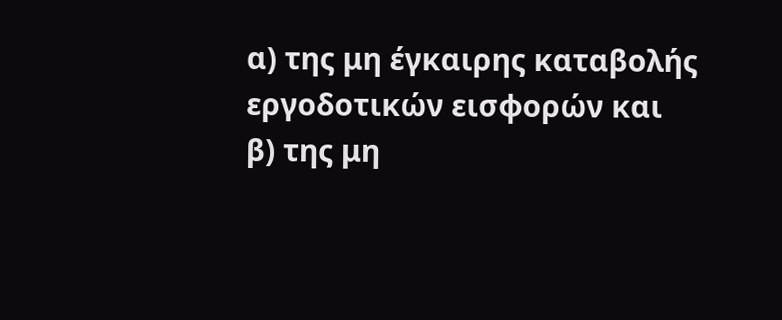α) της μη έγκαιρης καταβολής εργοδοτικών εισφορών και β) της μη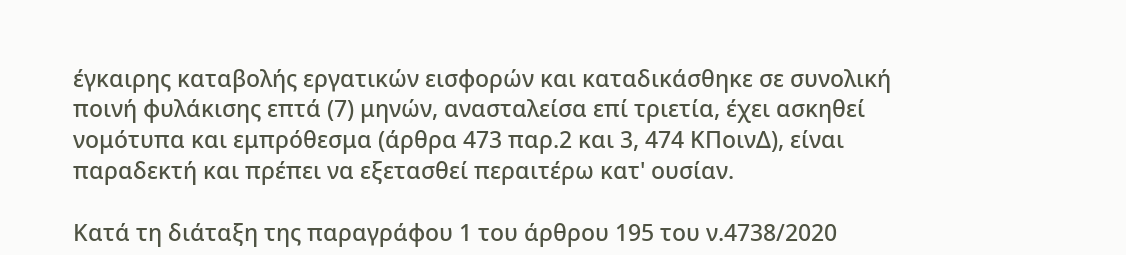έγκαιρης καταβολής εργατικών εισφορών και καταδικάσθηκε σε συνολική ποινή φυλάκισης επτά (7) μηνών, ανασταλείσα επί τριετία, έχει ασκηθεί νομότυπα και εμπρόθεσμα (άρθρα 473 παρ.2 και 3, 474 ΚΠοινΔ), είναι παραδεκτή και πρέπει να εξετασθεί περαιτέρω κατ' ουσίαν.

Κατά τη διάταξη της παραγράφου 1 του άρθρου 195 του ν.4738/2020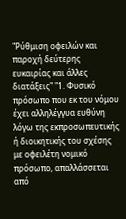"Ρύθμιση οφειλών και παροχή δεύτερης ευκαιρίας και άλλες διατάξεις" "1. Φυσικό πρόσωπο που εκ του νόμου έχει αλληλέγγυα ευθύνη λόγω της εκπροσωπευτικής ή διοικητικής του σχέσης με οφειλέτη νομικό πρόσωπο, απαλλάσσεται από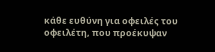κάθε ευθύνη για οφειλές του οφειλέτη, που προέκυψαν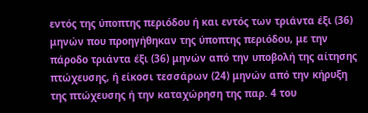εντός της ύποπτης περιόδου ή και εντός των τριάντα έξι (36) μηνών που προηγήθηκαν της ύποπτης περιόδου, με την πάροδο τριάντα έξι (36) μηνών από την υποβολή της αίτησης πτώχευσης, ή είκοσι τεσσάρων (24) μηνών από την κήρυξη της πτώχευσης ή την καταχώρηση της παρ. 4 του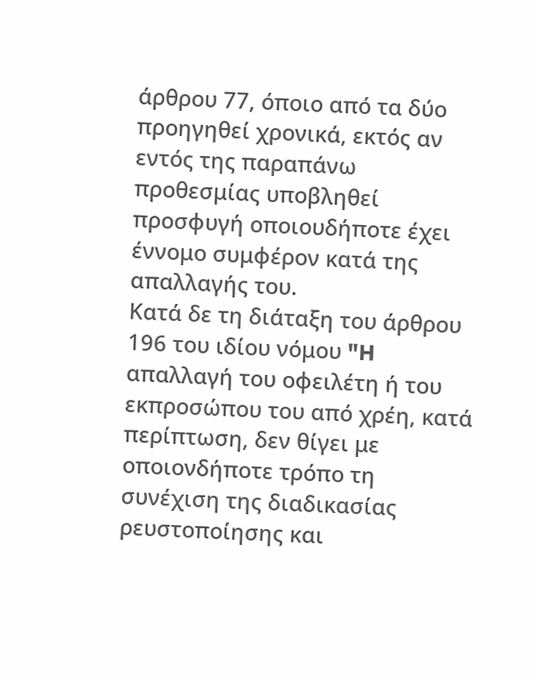άρθρου 77, όποιο από τα δύο προηγηθεί χρονικά, εκτός αν εντός της παραπάνω προθεσμίας υποβληθεί προσφυγή οποιουδήποτε έχει έννομο συμφέρον κατά της απαλλαγής του.
Κατά δε τη διάταξη του άρθρου 196 του ιδίου νόμου "H απαλλαγή του οφειλέτη ή του εκπροσώπου του από χρέη, κατά περίπτωση, δεν θίγει με οποιονδήποτε τρόπο τη συνέχιση της διαδικασίας ρευστοποίησης και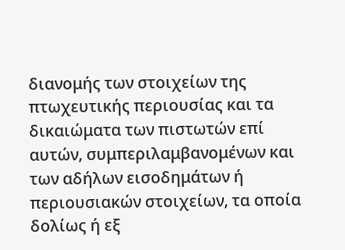διανομής των στοιχείων της πτωχευτικής περιουσίας και τα δικαιώματα των πιστωτών επί αυτών, συμπεριλαμβανομένων και των αδήλων εισοδημάτων ή περιουσιακών στοιχείων, τα οποία δολίως ή εξ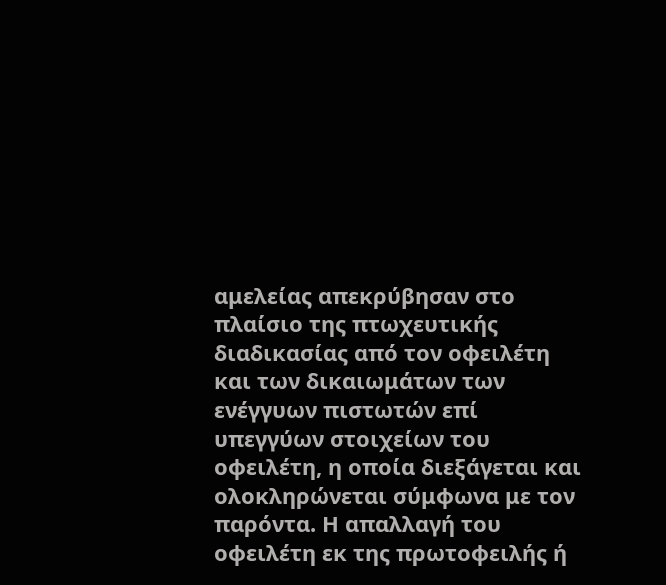αμελείας απεκρύβησαν στο πλαίσιο της πτωχευτικής διαδικασίας από τον οφειλέτη και των δικαιωμάτων των ενέγγυων πιστωτών επί υπεγγύων στοιχείων του οφειλέτη, η οποία διεξάγεται και ολοκληρώνεται σύμφωνα με τον παρόντα. Η απαλλαγή του οφειλέτη εκ της πρωτοφειλής ή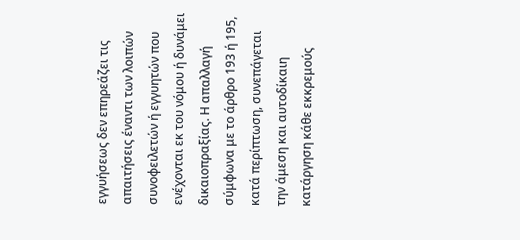εγγυήσεως δεν επηρεάζει τις απαιτήσεις έναντι των λοιπών συνοφειλετών ή εγγυητών που ενέχονται εκ του νόμου ή δυνάμει δικαιοπραξίας. Η απαλλαγή σύμφωνα με το άρθρο 193 ή 195, κατά περίπτωση, συνεπάγεται την άμεση και αυτοδίκαιη κατάργηση κάθε εκκρεμούς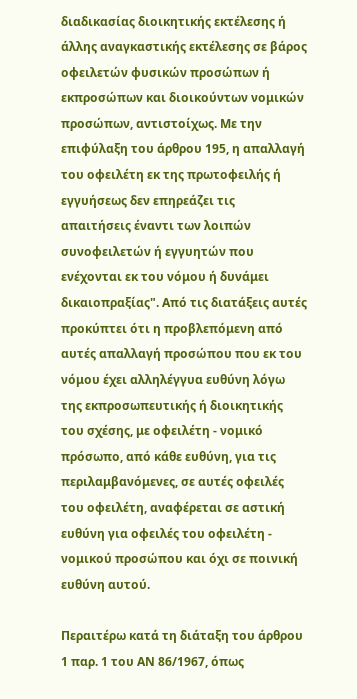διαδικασίας διοικητικής εκτέλεσης ή άλλης αναγκαστικής εκτέλεσης σε βάρος οφειλετών φυσικών προσώπων ή εκπροσώπων και διοικούντων νομικών προσώπων, αντιστοίχως. Με την επιφύλαξη του άρθρου 195, η απαλλαγή του οφειλέτη εκ της πρωτοφειλής ή εγγυήσεως δεν επηρεάζει τις απαιτήσεις έναντι των λοιπών συνοφειλετών ή εγγυητών που ενέχονται εκ του νόμου ή δυνάμει δικαιοπραξίας". Από τις διατάξεις αυτές προκύπτει ότι η προβλεπόμενη από αυτές απαλλαγή προσώπου που εκ του νόμου έχει αλληλέγγυα ευθύνη λόγω της εκπροσωπευτικής ή διοικητικής του σχέσης, με οφειλέτη - νομικό πρόσωπο, από κάθε ευθύνη, για τις περιλαμβανόμενες, σε αυτές οφειλές του οφειλέτη, αναφέρεται σε αστική ευθύνη για οφειλές του οφειλέτη - νομικού προσώπου και όχι σε ποινική ευθύνη αυτού.

Περαιτέρω κατά τη διάταξη του άρθρου 1 παρ. 1 του ΑΝ 86/1967, όπως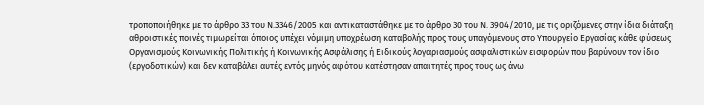τροποποιήθηκε με το άρθρο 33 του Ν.3346/2005 και αντικαταστάθηκε με το άρθρο 30 του Ν. 3904/2010, με τις οριζόμενες στην ίδια διάταξη αθροιστικές ποινές τιμωρείται όποιος υπέχει νόμιμη υποχρέωση καταβολής προς τους υπαγόμενους στο Υπουργείο Εργασίας κάθε φύσεως Οργανισμούς Κοινωνικής Πολιτικής ή Κοινωνικής Ασφάλισης ή Ειδικούς λογαριασμούς ασφαλιστικών εισφορών που βαρύνουν τον ίδιο (εργοδοτικών) και δεν καταβάλει αυτές εντός μηνός αφότου κατέστησαν απαιτητές προς τους ως άνω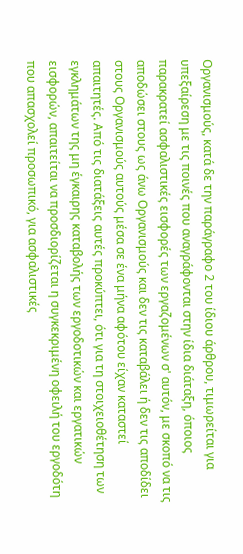Οργανισμούς, κατά δε την παράγραφο 2 του ίδιου άρθρου, τιμωρείται για υπεξαίρεση με τις ποινές που αναγράφονται στην ίδια διάταξη, όποιος παρακρατεί ασφαλιστικές εισφορές των εργαζομένων σ' αυτόν, με σκοπό να τις αποδώσει στους ως άνω Οργανισμούς και δεν τις καταβάλει ή δεν τις αποδίδει στους Οργανισμούς αυτούς μέσα σε ένα μήνα αφότου είχαν καταστεί απαιτητές. Από τις διατάξεις αυτές προκύπτει, ότι για τη στοιχειοθέτηση των εγκλημάτων της μη έγκαιρης καταβολής των εργοδοτικών και εργατικών εισφορών, απαιτείται να προσδιορίζεται η συγκεκριμένη οφειλή του εργοδότη που απασχολεί προσωπικό, για ασφαλιστικές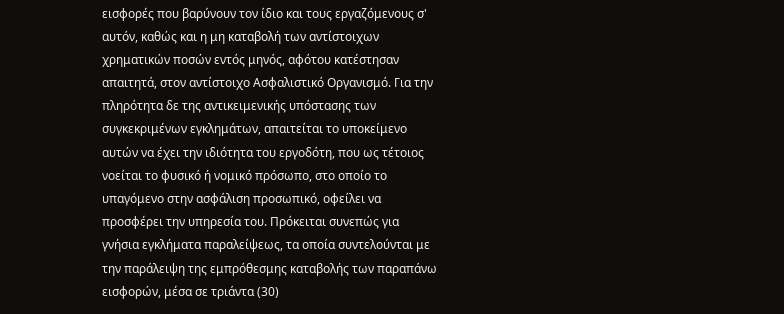εισφορές που βαρύνουν τον ίδιο και τους εργαζόμενους σ' αυτόν, καθώς και η μη καταβολή των αντίστοιχων χρηματικών ποσών εντός μηνός, αφότου κατέστησαν απαιτητά, στον αντίστοιχο Ασφαλιστικό Οργανισμό. Για την πληρότητα δε της αντικειμενικής υπόστασης των συγκεκριμένων εγκλημάτων, απαιτείται το υποκείμενο αυτών να έχει την ιδιότητα του εργοδότη, που ως τέτοιος νοείται το φυσικό ή νομικό πρόσωπο, στο οποίο το υπαγόμενο στην ασφάλιση προσωπικό, οφείλει να προσφέρει την υπηρεσία του. Πρόκειται συνεπώς για γνήσια εγκλήματα παραλείψεως, τα οποία συντελούνται με την παράλειψη της εμπρόθεσμης καταβολής των παραπάνω εισφορών, μέσα σε τριάντα (30)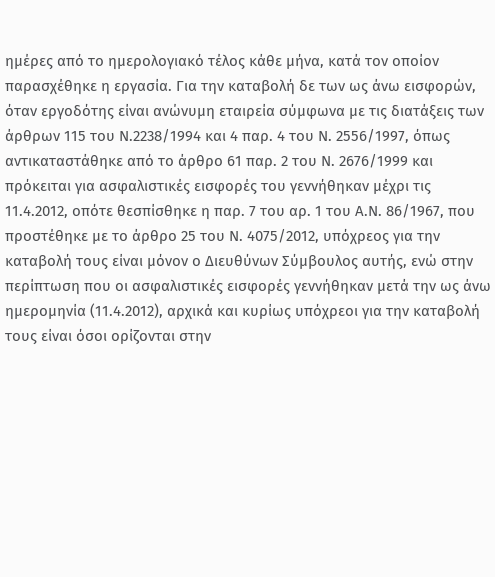ημέρες από το ημερολογιακό τέλος κάθε μήνα, κατά τον οποίον παρασχέθηκε η εργασία. Για την καταβολή δε των ως άνω εισφορών, όταν εργοδότης είναι ανώνυμη εταιρεία σύμφωνα με τις διατάξεις των άρθρων 115 του Ν.2238/1994 και 4 παρ. 4 του Ν. 2556/1997, όπως αντικαταστάθηκε από το άρθρο 61 παρ. 2 του Ν. 2676/1999 και πρόκειται για ασφαλιστικές εισφορές του γεννήθηκαν μέχρι τις 11.4.2012, οπότε θεσπίσθηκε η παρ. 7 του αρ. 1 του Α.Ν. 86/1967, που προστέθηκε με το άρθρο 25 του Ν. 4075/2012, υπόχρεος για την καταβολή τους είναι μόνον ο Διευθύνων Σύμβουλος αυτής, ενώ στην περίπτωση που οι ασφαλιστικές εισφορές γεννήθηκαν μετά την ως άνω ημερομηνία (11.4.2012), αρχικά και κυρίως υπόχρεοι για την καταβολή τους είναι όσοι ορίζονται στην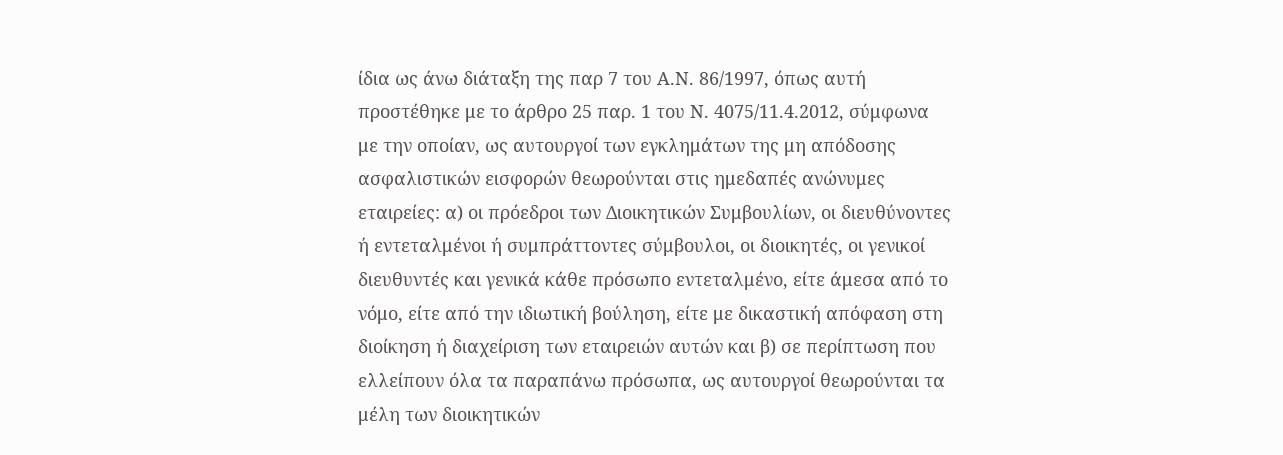ίδια ως άνω διάταξη της παρ 7 του Α.Ν. 86/1997, όπως αυτή προστέθηκε με το άρθρο 25 παρ. 1 του Ν. 4075/11.4.2012, σύμφωνα με την οποίαν, ως αυτουργοί των εγκλημάτων της μη απόδοσης ασφαλιστικών εισφορών θεωρούνται στις ημεδαπές ανώνυμες εταιρείες: α) οι πρόεδροι των Διοικητικών Συμβουλίων, οι διευθύνοντες ή εντεταλμένοι ή συμπράττοντες σύμβουλοι, οι διοικητές, οι γενικοί διευθυντές και γενικά κάθε πρόσωπο εντεταλμένο, είτε άμεσα από το νόμο, είτε από την ιδιωτική βούληση, είτε με δικαστική απόφαση στη διοίκηση ή διαχείριση των εταιρειών αυτών και β) σε περίπτωση που ελλείπουν όλα τα παραπάνω πρόσωπα, ως αυτουργοί θεωρούνται τα μέλη των διοικητικών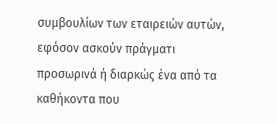συμβουλίων των εταιρειών αυτών, εφόσον ασκούν πράγματι προσωρινά ή διαρκώς ένα από τα καθήκοντα που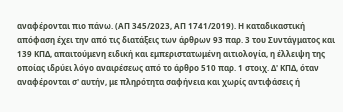αναφέρονται πιο πάνω. (ΑΠ 345/2023, ΑΠ 1741/2019). Η καταδικαστική απόφαση έχει την από τις διατάξεις των άρθρων 93 παρ. 3 του Συντάγματος και 139 ΚΠΔ, απαιτούμενη ειδική και εμπεριστατωμένη αιτιολογία, η έλλειψη της οποίας ιδρύει λόγο αναιρέσεως από το άρθρο 510 παρ. 1 στοιχ. Δ' ΚΠΔ, όταν αναφέρονται σ' αυτήν, με πληρότητα σαφήνεια και χωρίς αντιφάσεις ή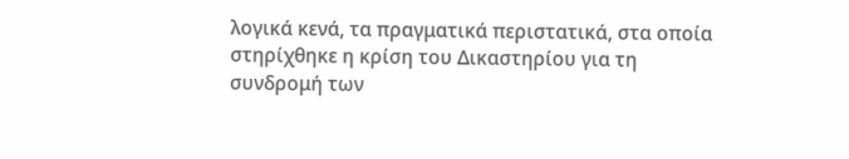λογικά κενά, τα πραγματικά περιστατικά, στα οποία στηρίχθηκε η κρίση του Δικαστηρίου για τη συνδρομή των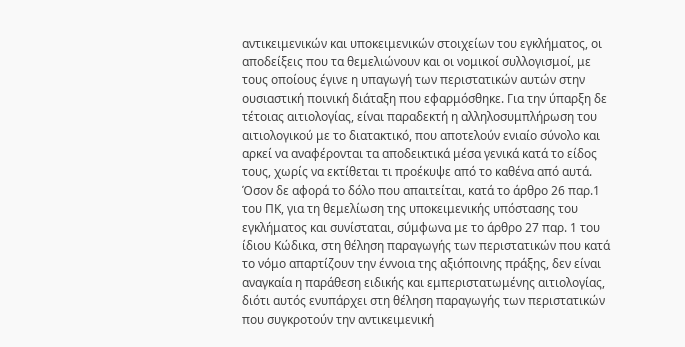αντικειμενικών και υποκειμενικών στοιχείων του εγκλήματος, οι αποδείξεις που τα θεμελιώνουν και οι νομικοί συλλογισμοί, με τους οποίους έγινε η υπαγωγή των περιστατικών αυτών στην ουσιαστική ποινική διάταξη που εφαρμόσθηκε. Για την ύπαρξη δε τέτοιας αιτιολογίας, είναι παραδεκτή η αλληλοσυμπλήρωση του αιτιολογικού με το διατακτικό, που αποτελούν ενιαίο σύνολο και αρκεί να αναφέρονται τα αποδεικτικά μέσα γενικά κατά το είδος τους, χωρίς να εκτίθεται τι προέκυψε από το καθένα από αυτά. Όσον δε αφορά το δόλο που απαιτείται, κατά το άρθρο 26 παρ.1 του ΠΚ, για τη θεμελίωση της υποκειμενικής υπόστασης του εγκλήματος και συνίσταται, σύμφωνα με το άρθρο 27 παρ. 1 του ίδιου Κώδικα, στη θέληση παραγωγής των περιστατικών που κατά το νόμο απαρτίζουν την έννοια της αξιόποινης πράξης, δεν είναι αναγκαία η παράθεση ειδικής και εμπεριστατωμένης αιτιολογίας, διότι αυτός ενυπάρχει στη θέληση παραγωγής των περιστατικών που συγκροτούν την αντικειμενική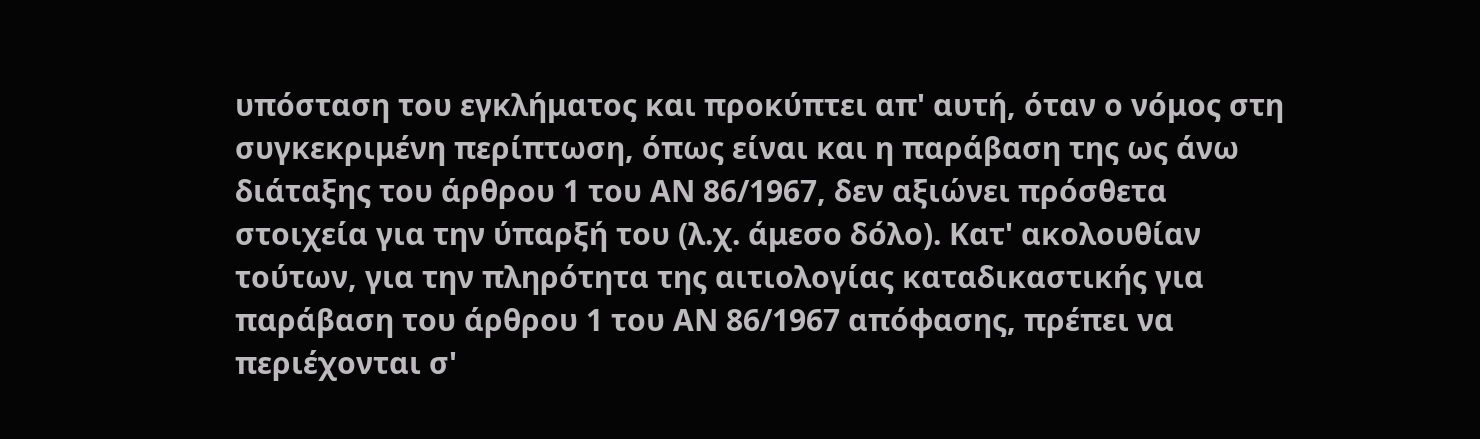υπόσταση του εγκλήματος και προκύπτει απ' αυτή, όταν ο νόμος στη συγκεκριμένη περίπτωση, όπως είναι και η παράβαση της ως άνω διάταξης του άρθρου 1 του ΑΝ 86/1967, δεν αξιώνει πρόσθετα στοιχεία για την ύπαρξή του (λ.χ. άμεσο δόλο). Κατ' ακολουθίαν τούτων, για την πληρότητα της αιτιολογίας καταδικαστικής για παράβαση του άρθρου 1 του ΑΝ 86/1967 απόφασης, πρέπει να περιέχονται σ'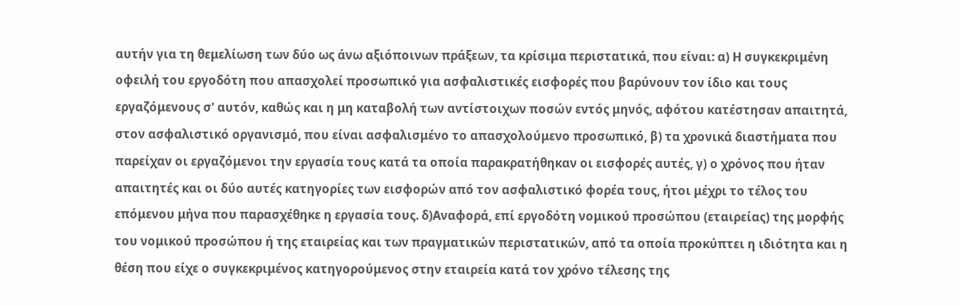αυτήν για τη θεμελίωση των δύο ως άνω αξιόποινων πράξεων, τα κρίσιμα περιστατικά, που είναι: α) Η συγκεκριμένη οφειλή του εργοδότη που απασχολεί προσωπικό για ασφαλιστικές εισφορές που βαρύνουν τον ίδιο και τους εργαζόμενους σ' αυτόν, καθώς και η μη καταβολή των αντίστοιχων ποσών εντός μηνός, αφότου κατέστησαν απαιτητά, στον ασφαλιστικό οργανισμό, που είναι ασφαλισμένο το απασχολούμενο προσωπικό, β) τα χρονικά διαστήματα που παρείχαν οι εργαζόμενοι την εργασία τους κατά τα οποία παρακρατήθηκαν οι εισφορές αυτές, γ) ο χρόνος που ήταν απαιτητές και οι δύο αυτές κατηγορίες των εισφορών από τον ασφαλιστικό φορέα τους, ήτοι μέχρι το τέλος του επόμενου μήνα που παρασχέθηκε η εργασία τους. δ)Αναφορά, επί εργοδότη νομικού προσώπου (εταιρείας) της μορφής του νομικού προσώπου ή της εταιρείας και των πραγματικών περιστατικών, από τα οποία προκύπτει η ιδιότητα και η θέση που είχε ο συγκεκριμένος κατηγορούμενος στην εταιρεία κατά τον χρόνο τέλεσης της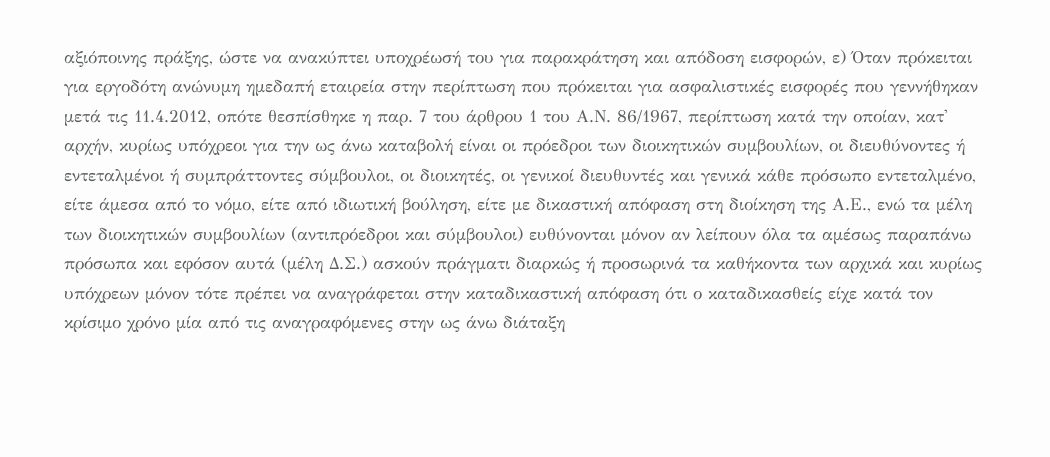αξιόποινης πράξης, ώστε να ανακύπτει υποχρέωσή του για παρακράτηση και απόδοση εισφορών, ε) Όταν πρόκειται για εργοδότη ανώνυμη ημεδαπή εταιρεία στην περίπτωση που πρόκειται για ασφαλιστικές εισφορές που γεννήθηκαν μετά τις 11.4.2012, οπότε θεσπίσθηκε η παρ. 7 του άρθρου 1 του Α.Ν. 86/1967, περίπτωση κατά την οποίαν, κατ' αρχήν, κυρίως υπόχρεοι για την ως άνω καταβολή είναι οι πρόεδροι των διοικητικών συμβουλίων, οι διευθύνοντες ή εντεταλμένοι ή συμπράττοντες σύμβουλοι, οι διοικητές, οι γενικοί διευθυντές και γενικά κάθε πρόσωπο εντεταλμένο, είτε άμεσα από το νόμο, είτε από ιδιωτική βούληση, είτε με δικαστική απόφαση στη διοίκηση της Α.Ε., ενώ τα μέλη των διοικητικών συμβουλίων (αντιπρόεδροι και σύμβουλοι) ευθύνονται μόνον αν λείπουν όλα τα αμέσως παραπάνω πρόσωπα και εφόσον αυτά (μέλη Δ.Σ.) ασκούν πράγματι διαρκώς ή προσωρινά τα καθήκοντα των αρχικά και κυρίως υπόχρεων μόνον τότε πρέπει να αναγράφεται στην καταδικαστική απόφαση ότι ο καταδικασθείς είχε κατά τον κρίσιμο χρόνο μία από τις αναγραφόμενες στην ως άνω διάταξη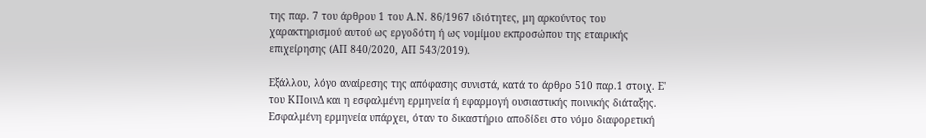της παρ. 7 του άρθρου 1 του Α.Ν. 86/1967 ιδιότητες, μη αρκούντος του χαρακτηρισμού αυτού ως εργοδότη ή ως νομίμου εκπροσώπου της εταιρικής επιχείρησης (ΑΠ 840/2020, ΑΠ 543/2019).

Εξάλλου, λόγο αναίρεσης της απόφασης συνιστά, κατά το άρθρο 510 παρ.1 στοιχ. Ε' του ΚΠοινΔ και η εσφαλμένη ερμηνεία ή εφαρμογή ουσιαστικής ποινικής διάταξης. Εσφαλμένη ερμηνεία υπάρχει, όταν το δικαστήριο αποδίδει στο νόμο διαφορετική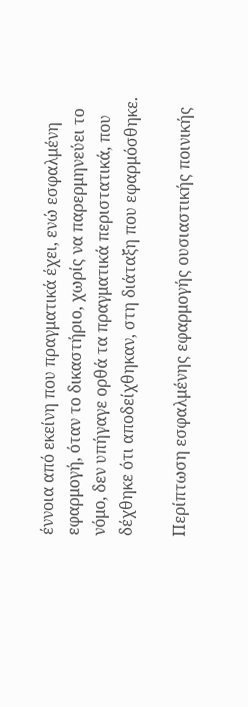έννοια από εκείνη που πραγματικά έχει, ενώ εσφαλμένη εφαρμογή, όταν το δικαστήριο, χωρίς να παρερμηνεύει το νόμο, δεν υπήγαγε ορθά τα πραγματικά περιστατικά, που δέχθηκε ότι αποδείχθηκαν, στη διάταξη που εφαρμόσθηκε.

Περίπτωση εσφαλμένης εφαρμογής ουσιαστικής ποινικής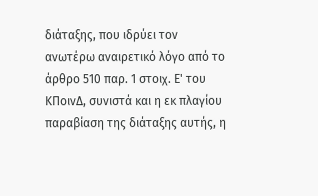διάταξης, που ιδρύει τον ανωτέρω αναιρετικό λόγο από το άρθρο 510 παρ. 1 στοιχ. Ε' του ΚΠοινΔ, συνιστά και η εκ πλαγίου παραβίαση της διάταξης αυτής, η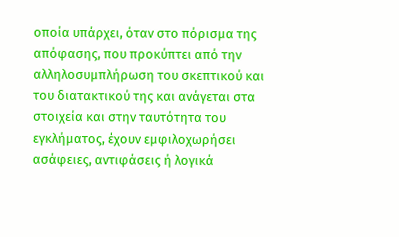οποία υπάρχει, όταν στο πόρισμα της απόφασης, που προκύπτει από την αλληλοσυμπλήρωση του σκεπτικού και του διατακτικού της και ανάγεται στα στοιχεία και στην ταυτότητα του εγκλήματος, έχουν εμφιλοχωρήσει ασάφειες, αντιφάσεις ή λογικά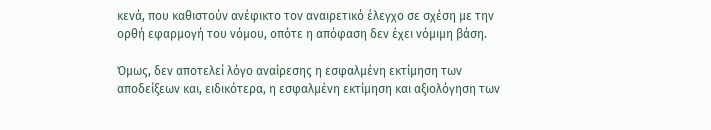κενά, που καθιστούν ανέφικτο τον αναιρετικό έλεγχο σε σχέση με την ορθή εφαρμογή του νόμου, οπότε η απόφαση δεν έχει νόμιμη βάση.

Όμως, δεν αποτελεί λόγο αναίρεσης η εσφαλμένη εκτίμηση των αποδείξεων και, ειδικότερα, η εσφαλμένη εκτίμηση και αξιολόγηση των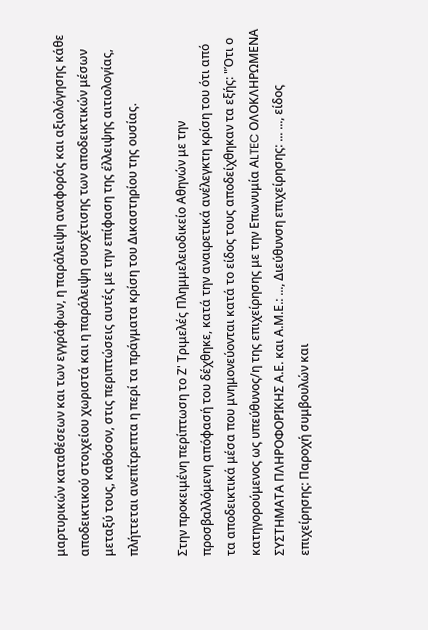μαρτυρικών καταθέσεων και των εγγράφων, η παράλειψη αναφοράς και αξιολόγησης κάθε αποδεικτικού στοιχείου χωριστά και η παράλειψη συσχέτισης των αποδεικτικών μέσων μεταξύ τους, καθόσον, στις περιπτώσεις αυτές με την επίφαση της έλλειψης αιτιολογίας, πλήττεται ανεπίτρεπτα η περί τα πράγματα κρίση του Δικαστηρίου της ουσίας.

Στην προκειμένη περίπτωση το Ζ' Τριμελές Πλημμελειοδικείο Αθηνών με την προσβαλλόμενη απόφασή του δέχθηκε, κατά την αναιρετικά ανέλεγκτη κρίση του ότι από τα αποδεικτικά μέσα που μνημονεύονται κατά το είδος τους αποδείχθηκαν τα εξής: "Ότι ο κατηγορούμενος ως υπεύθυνος/η της επιχείρησης με την Επωνυμία ΑLTEC ΟΛΟΚΛΗΡΩΜΕΝΑ ΣΥΣΤΗΜΑΤΑ ΠΛΗΡΟΦΟΡΙΚΗΣ Α.Ε. και Α.Μ.Ε.: ..., Διεύθυνση επιχείρησης: ... ..., είδος επιχείρησης: Παροχή συμβουλών και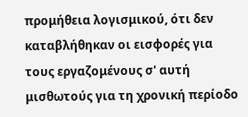προμήθεια λογισμικού, ότι δεν καταβλήθηκαν οι εισφορές για τους εργαζομένους σ' αυτή μισθωτούς για τη χρονική περίοδο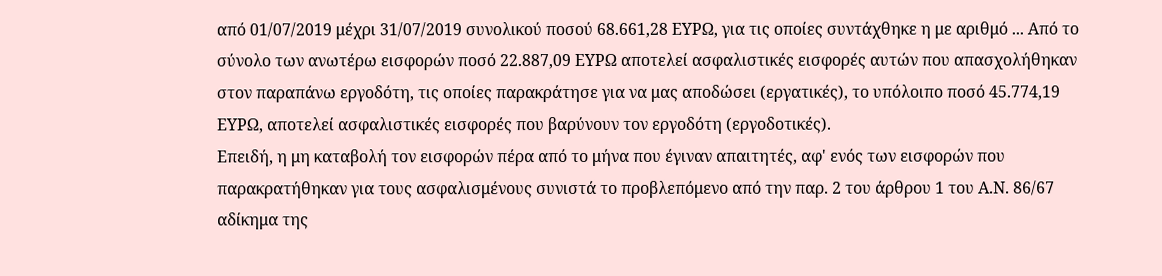από 01/07/2019 μέχρι 31/07/2019 συνολικού ποσού 68.661,28 ΕΥΡΩ, για τις οποίες συντάχθηκε η με αριθμό ... Από το σύνολο των ανωτέρω εισφορών ποσό 22.887,09 ΕΥΡΩ αποτελεί ασφαλιστικές εισφορές αυτών που απασχολήθηκαν στον παραπάνω εργοδότη, τις οποίες παρακράτησε για να μας αποδώσει (εργατικές), το υπόλοιπο ποσό 45.774,19 ΕΥΡΩ, αποτελεί ασφαλιστικές εισφορές που βαρύνουν τον εργοδότη (εργοδοτικές).
Επειδή, η μη καταβολή τον εισφορών πέρα από το μήνα που έγιναν απαιτητές, αφ' ενός των εισφορών που παρακρατήθηκαν για τους ασφαλισμένους συνιστά το προβλεπόμενο από την παρ. 2 του άρθρου 1 του Α.Ν. 86/67 αδίκημα της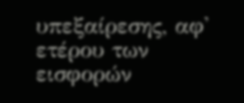υπεξαίρεσης, αφ' ετέρου των εισφορών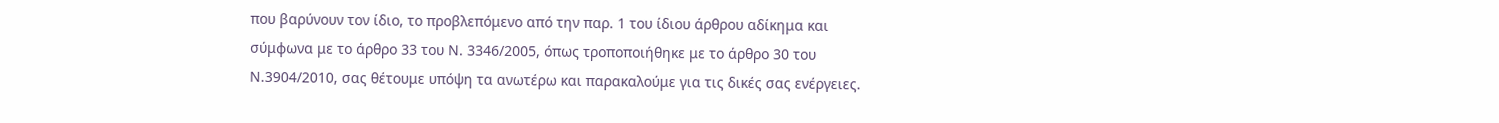που βαρύνουν τον ίδιο, το προβλεπόμενο από την παρ. 1 του ίδιου άρθρου αδίκημα και σύμφωνα με το άρθρο 33 του Ν. 3346/2005, όπως τροποποιήθηκε με το άρθρο 30 του Ν.3904/2010, σας θέτουμε υπόψη τα ανωτέρω και παρακαλούμε για τις δικές σας ενέργειες.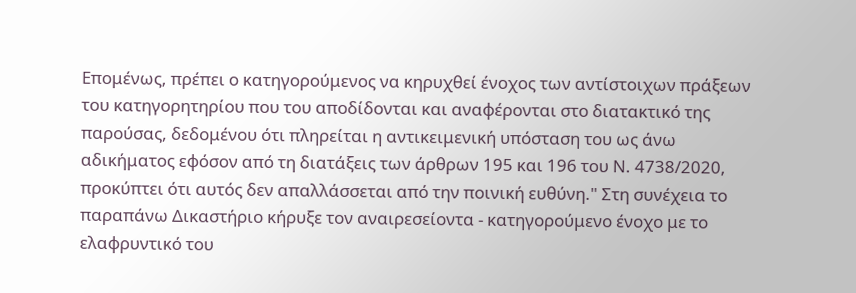Επομένως, πρέπει ο κατηγορούμενος να κηρυχθεί ένοχος των αντίστοιχων πράξεων του κατηγορητηρίου που του αποδίδονται και αναφέρονται στο διατακτικό της παρούσας, δεδομένου ότι πληρείται η αντικειμενική υπόσταση του ως άνω αδικήματος εφόσον από τη διατάξεις των άρθρων 195 και 196 του Ν. 4738/2020, προκύπτει ότι αυτός δεν απαλλάσσεται από την ποινική ευθύνη." Στη συνέχεια το παραπάνω Δικαστήριο κήρυξε τον αναιρεσείοντα - κατηγορούμενο ένοχο με το ελαφρυντικό του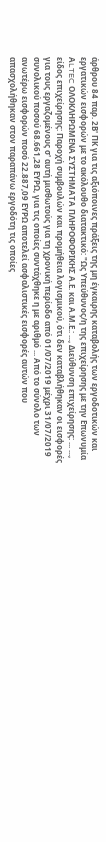άρθρου 84 παρ. 2Β' ΠΚ για τις αξιόποινες πράξεις της μη έγκαιρης καταβολής των εργοδοτικών και εργατικών εισφορών με το ακόλουθο διατακτικό: "Ως Υπεύθυνος/η της επιχείρησης με την Επωνυμία ΑLTEC ΟΛΟΚΛΗΡΩΜΕΝΑ ΣΥΣΤΗΜΑΤΑ ΠΛΗΡΟΦΟΡΙΚΗΣ Α.Ε. και Α.Μ.Ε.: ..., Διεύθυνση επιχείρησης: ... ..., είδος επιχείρησης: Παροχή συμβουλών και προμήθεια λογισμικού, ότι δεν καταβλήθηκαν οι εισφορές για τους εργαζομένους σ' αυτή μισθωτούς για τη χρονική περίοδο από 01/07/2019 μέχρι 31/07/2019 συνολικού ποσού 68.661,28 ΕΥΡΩ, για τις οποίες συντάχθηκε η με αριθμό ... Από το σύνολο των ανωτέρω εισφορών ποσό 22.887,09 ΕΥΡΩ αποτελεί ασφαλιστικές εισφορές αυτών που απασχολήθηκαν στον παραπάνω εργοδότη τις οποίες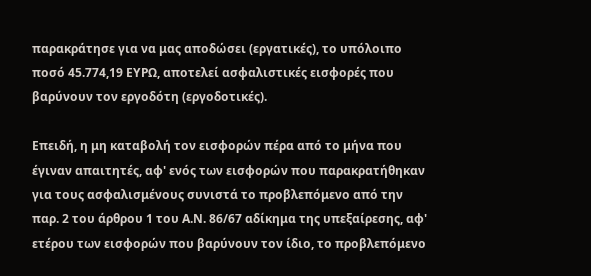παρακράτησε για να μας αποδώσει (εργατικές), το υπόλοιπο ποσό 45.774,19 ΕΥΡΩ, αποτελεί ασφαλιστικές εισφορές που βαρύνουν τον εργοδότη (εργοδοτικές).

Επειδή, η μη καταβολή τον εισφορών πέρα από το μήνα που έγιναν απαιτητές, αφ' ενός των εισφορών που παρακρατήθηκαν για τους ασφαλισμένους συνιστά το προβλεπόμενο από την παρ. 2 του άρθρου 1 του Α.Ν. 86/67 αδίκημα της υπεξαίρεσης, αφ' ετέρου των εισφορών που βαρύνουν τον ίδιο, το προβλεπόμενο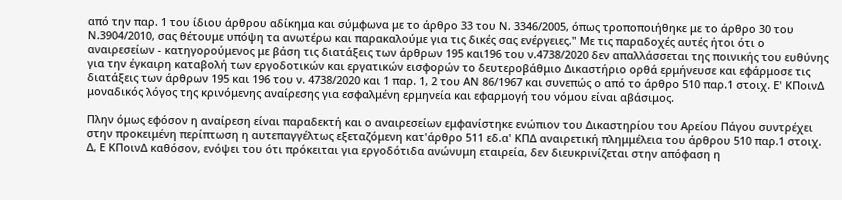από την παρ. 1 του ίδιου άρθρου αδίκημα και σύμφωνα με το άρθρο 33 του Ν. 3346/2005, όπως τροποποιήθηκε με το άρθρο 30 του Ν.3904/2010, σας θέτουμε υπόψη τα ανωτέρω και παρακαλούμε για τις δικές σας ενέργειες." Με τις παραδοχές αυτές ήτοι ότι ο αναιρεσείων - κατηγορούμενος με βάση τις διατάξεις των άρθρων 195 και196 του ν.4738/2020 δεν απαλλάσσεται της ποινικής του ευθύνης για την έγκαιρη καταβολή των εργοδοτικών και εργατικών εισφορών το δευτεροβάθμιο Δικαστήριο ορθά ερμήνευσε και εφάρμοσε τις διατάξεις των άρθρων 195 και 196 του ν. 4738/2020 και 1 παρ. 1, 2 του ΑΝ 86/1967 και συνεπώς ο από το άρθρο 510 παρ.1 στοιχ. Ε' ΚΠοινΔ μοναδικός λόγος της κρινόμενης αναίρεσης για εσφαλμένη ερμηνεία και εφαρμογή του νόμου είναι αβάσιμος.

Πλην όμως εφόσον η αναίρεση είναι παραδεκτή και ο αναιρεσείων εμφανίστηκε ενώπιον του Δικαστηρίου του Αρείου Πάγου συντρέχει στην προκειμένη περίπτωση η αυτεπαγγέλτως εξεταζόμενη κατ'άρθρο 511 εδ.α' ΚΠΔ αναιρετική πλημμέλεια του άρθρου 510 παρ.1 στοιχ. Δ, Ε ΚΠοινΔ καθόσον, ενόψει του ότι πρόκειται για εργοδότιδα ανώνυμη εταιρεία, δεν διευκρινίζεται στην απόφαση η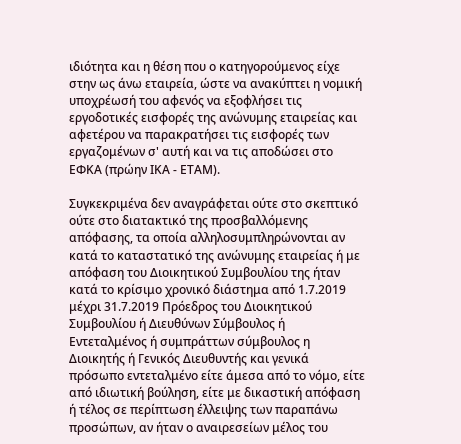ιδιότητα και η θέση που ο κατηγορούμενος είχε στην ως άνω εταιρεία, ώστε να ανακύπτει η νομική υποχρέωσή του αφενός να εξοφλήσει τις εργοδοτικές εισφορές της ανώνυμης εταιρείας και αφετέρου να παρακρατήσει τις εισφορές των εργαζομένων σ' αυτή και να τις αποδώσει στο ΕΦΚΑ (πρώην ΙΚΑ - ΕΤΑΜ).

Συγκεκριμένα δεν αναγράφεται ούτε στο σκεπτικό ούτε στο διατακτικό της προσβαλλόμενης απόφασης, τα οποία αλληλοσυμπληρώνονται αν κατά το καταστατικό της ανώνυμης εταιρείας ή με απόφαση του Διοικητικού Συμβουλίου της ήταν κατά το κρίσιμο χρονικό διάστημα από 1.7.2019 μέχρι 31.7.2019 Πρόεδρος του Διοικητικού Συμβουλίου ή Διευθύνων Σύμβουλος ή Εντεταλμένος ή συμπράττων σύμβουλος η Διοικητής ή Γενικός Διευθυντής και γενικά πρόσωπο εντεταλμένο είτε άμεσα από το νόμο, είτε από ιδιωτική βούληση, είτε με δικαστική απόφαση ή τέλος σε περίπτωση έλλειψης των παραπάνω προσώπων, αν ήταν ο αναιρεσείων μέλος του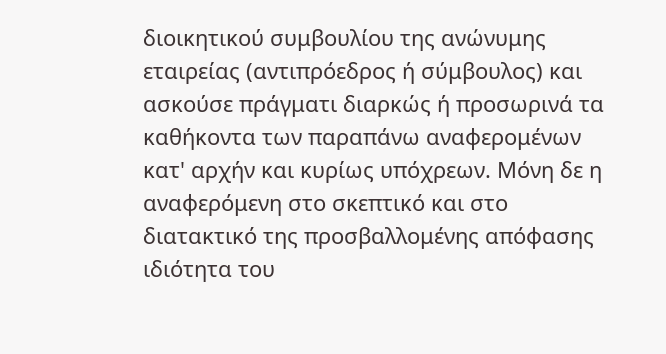διοικητικού συμβουλίου της ανώνυμης εταιρείας (αντιπρόεδρος ή σύμβουλος) και ασκούσε πράγματι διαρκώς ή προσωρινά τα καθήκοντα των παραπάνω αναφερομένων κατ' αρχήν και κυρίως υπόχρεων. Μόνη δε η αναφερόμενη στο σκεπτικό και στο διατακτικό της προσβαλλομένης απόφασης ιδιότητα του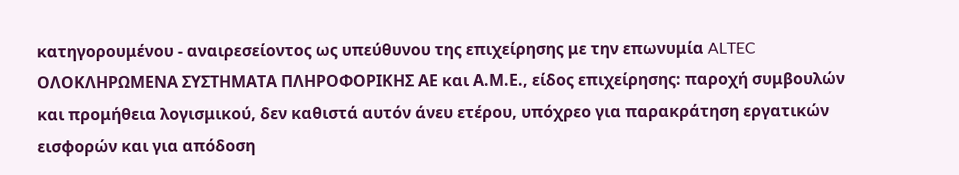κατηγορουμένου - αναιρεσείοντος ως υπεύθυνου της επιχείρησης με την επωνυμία ALTEC ΟΛΟΚΛΗΡΩΜΕΝΑ ΣΥΣΤΗΜΑΤΑ ΠΛΗΡΟΦΟΡΙΚΗΣ ΑΕ και Α.Μ.Ε., είδος επιχείρησης: παροχή συμβουλών και προμήθεια λογισμικού, δεν καθιστά αυτόν άνευ ετέρου, υπόχρεο για παρακράτηση εργατικών εισφορών και για απόδοση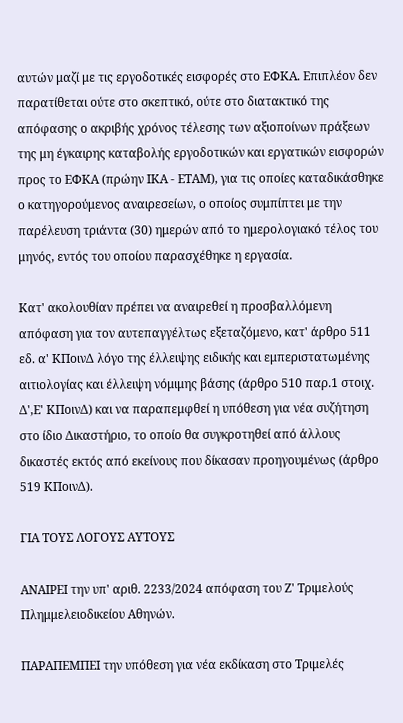αυτών μαζί με τις εργοδοτικές εισφορές στο ΕΦΚΑ. Επιπλέον δεν παρατίθεται ούτε στο σκεπτικό, ούτε στο διατακτικό της απόφασης ο ακριβής χρόνος τέλεσης των αξιοποίνων πράξεων της μη έγκαιρης καταβολής εργοδοτικών και εργατικών εισφορών προς το ΕΦΚΑ (πρώην ΙΚΑ - ΕΤΑΜ), για τις οποίες καταδικάσθηκε ο κατηγορούμενος αναιρεσείων, ο οποίος συμπίπτει με την παρέλευση τριάντα (30) ημερών από το ημερολογιακό τέλος του μηνός, εντός του οποίου παρασχέθηκε η εργασία.

Κατ' ακολουθίαν πρέπει να αναιρεθεί η προσβαλλόμενη απόφαση για τον αυτεπαγγέλτως εξεταζόμενο, κατ' άρθρο 511 εδ. α' ΚΠοινΔ λόγο της έλλειψης ειδικής και εμπεριστατωμένης αιτιολογίας και έλλειψη νόμιμης βάσης (άρθρο 510 παρ.1 στοιχ. Δ',Ε' ΚΠοινΔ) και να παραπεμφθεί η υπόθεση για νέα συζήτηση στο ίδιο Δικαστήριο, το οποίο θα συγκροτηθεί από άλλους δικαστές εκτός από εκείνους που δίκασαν προηγουμένως (άρθρο 519 ΚΠοινΔ).

ΓΙΑ ΤΟΥΣ ΛΟΓΟΥΣ ΑΥΤΟΥΣ

ΑΝΑΙΡΕΙ την υπ' αριθ. 2233/2024 απόφαση του Ζ' Τριμελούς Πλημμελειοδικείου Αθηνών.

ΠΑΡΑΠΕΜΠΕΙ την υπόθεση για νέα εκδίκαση στο Τριμελές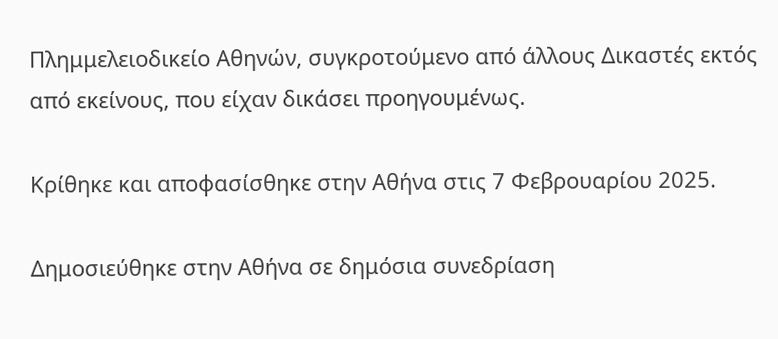Πλημμελειοδικείο Αθηνών, συγκροτούμενο από άλλους Δικαστές εκτός από εκείνους, που είχαν δικάσει προηγουμένως.

Κρίθηκε και αποφασίσθηκε στην Αθήνα στις 7 Φεβρουαρίου 2025.

Δημοσιεύθηκε στην Αθήνα σε δημόσια συνεδρίαση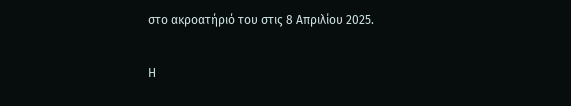στο ακροατήριό του στις 8 Απριλίου 2025.

Η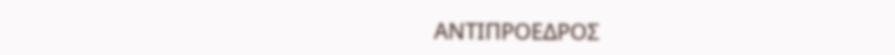ΑΝΤΙΠΡΟΕΔΡΟΣ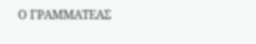Ο ΓΡΑΜΜΑΤΕΑΣ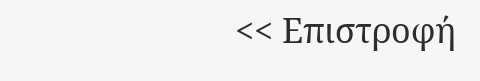<< Επιστροφή